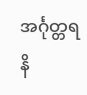အင်္ဂုတ္တရနိ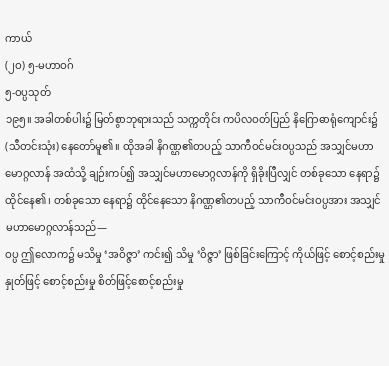ကာယ်
(၂ဝ) ၅-မဟာဝဂ်
၅-ဝပ္ပသုတ်
၁၉၅။ အခါတစ်ပါး၌ မြတ်စွာဘုရားသည် သက္ကတိုင်း ကပိလဝတ်ပြည် နိဂြောဓာရုံကျောင်း၌ (သီတင်းသုံး) နေတော်မူ၏။ ထိုအခါ နိဂဏ္ဌ၏တပည့် သာကီဝင်မင်းဝပ္ပသည် အသျှင်မဟာမောဂ္ဂလာန် အထံသို့ ချဉ်းကပ်၍ အသျှင်မဟာမောဂ္ဂလာန်ကို ရှိခိုးပြီလျှင် တစ်ခုသော နေရာ၌ ထိုင်နေ၏၊ တစ်ခုသော နေရာ၌ ထိုင်နေသော နိဂဏ္ဌ၏တပည့် သာကီဝင်မင်းဝပ္ပအား အသျှင်မဟာမောဂ္ဂလာန်သည်—
ဝပ္ပ ဤလောက၌ မသိမှု ‘အဝိဇ္ဇာ’ ကင်း၍ သိမှု ‘ဝိဇ္ဇာ’ ဖြစ်ခြင်းကြောင့် ကိုယ်ဖြင့် စောင့်စည်းမှု နှုတ်ဖြင့် စောင့်စည်းမှု စိတ်ဖြင့်စောင့်စည်းမှု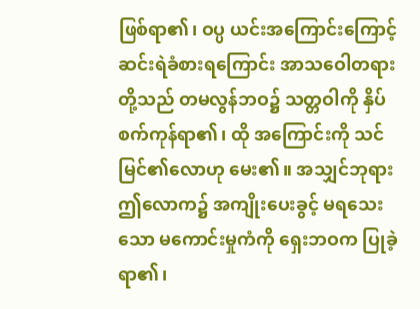ဖြစ်ရာ၏၊ ဝပ္ပ ယင်းအကြောင်းကြောင့် ဆင်းရဲခံစားရကြောင်း အာသဝေါတရားတို့သည် တမလွန်ဘဝ၌ သတ္တဝါကို နှိပ်စက်ကုန်ရာ၏၊ ထို အကြောင်းကို သင်မြင်၏လောဟု မေး၏။ အသျှင်ဘုရား ဤလောက၌ အကျိုးပေးခွင့် မရသေးသော မကောင်းမှုကံကို ရှေးဘဝက ပြုခဲ့ရာ၏၊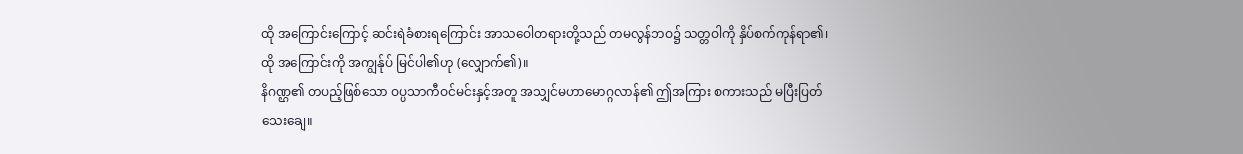ထို အကြောင်းကြောင့် ဆင်းရဲခံစားရကြောင်း အာသဝေါတရားတို့သည် တမလွန်ဘဝ၌ သတ္တဝါကို နှိပ်စက်ကုန်ရာ၏၊ ထို အကြောင်းကို အကျွန်ုပ် မြင်ပါ၏ဟု (လျှောက်၏)။
နိဂဏ္ဌ၏ တပည့်ဖြစ်သော ဝပ္ပသာကီဝင်မင်းနှင့်အတူ အသျှင်မဟာမောဂ္ဂလာန်၏ ဤအကြား စကားသည် မပြီးပြတ်သေးချေ။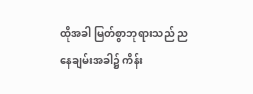ထိုအခါ မြတ်စွာဘုရားသည် ညနေချမ်းအခါ၌ ကိန်း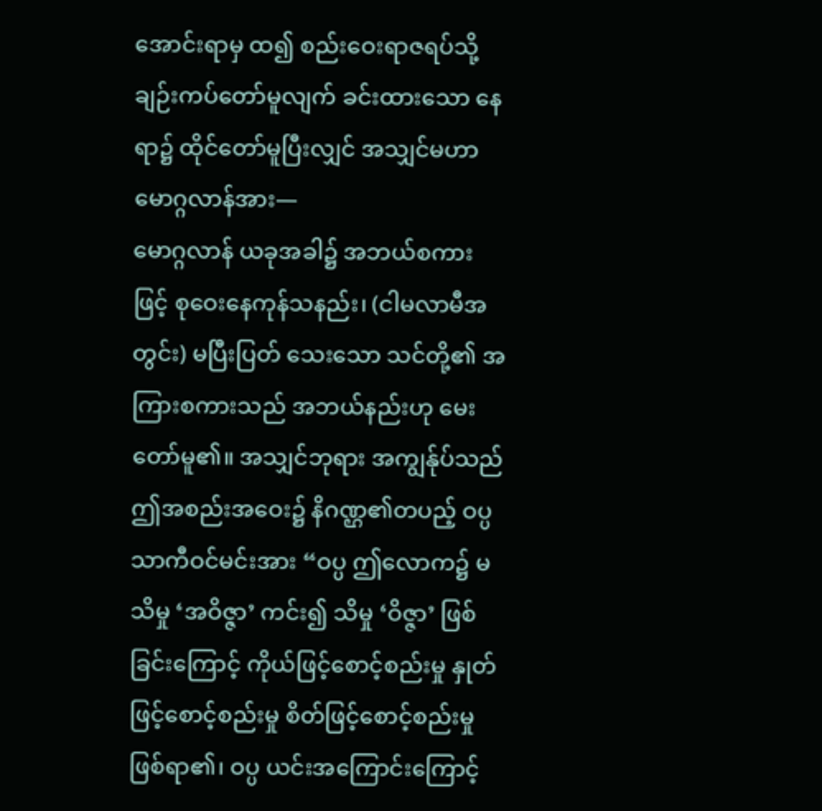အောင်းရာမှ ထ၍ စည်းဝေးရာဇရပ်သို့ ချဉ်းကပ်တော်မူလျက် ခင်းထားသော နေရာ၌ ထိုင်တော်မူပြီးလျှင် အသျှင်မဟာမောဂ္ဂလာန်အား—
မောဂ္ဂလာန် ယခုအခါ၌ အဘယ်စကားဖြင့် စုဝေးနေကုန်သနည်း၊ (ငါမလာမီအတွင်း) မပြီးပြတ် သေးသော သင်တို့၏ အကြားစကားသည် အဘယ်နည်းဟု မေးတော်မူ၏။ အသျှင်ဘုရား အကျွန်ုပ်သည် ဤအစည်းအဝေး၌ နိဂဏ္ဌ၏တပည့် ဝပ္ပသာကီဝင်မင်းအား “ဝပ္ပ ဤလောက၌ မသိမှု ‘အဝိဇ္ဇာ’ ကင်း၍ သိမှု ‘ဝိဇ္ဇာ’ ဖြစ်ခြင်းကြောင့် ကိုယ်ဖြင့်စောင့်စည်းမှု နှုတ်ဖြင့်စောင့်စည်းမှု စိတ်ဖြင့်စောင့်စည်းမှု ဖြစ်ရာ၏၊ ဝပ္ပ ယင်းအကြောင်းကြောင့်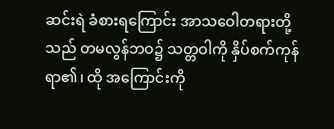ဆင်းရဲ ခံစားရကြောင်း အာသဝေါတရားတို့သည် တမလွန်ဘဝ၌ သတ္တဝါကို နှိပ်စက်ကုန်ရာ၏၊ ထို အကြောင်းကို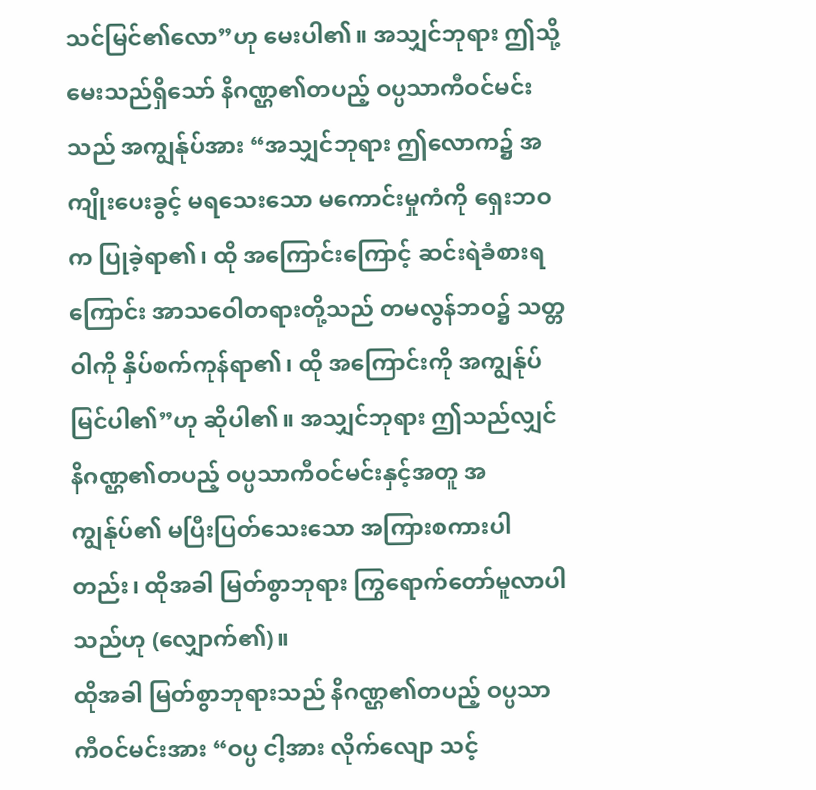သင်မြင်၏လော”ဟု မေးပါ၏။ အသျှင်ဘုရား ဤသို့မေးသည်ရှိသော် နိဂဏ္ဌ၏တပည့် ဝပ္ပသာကီဝင်မင်းသည် အကျွန်ုပ်အား “အသျှင်ဘုရား ဤလောက၌ အကျိုးပေးခွင့် မရသေးသော မကောင်းမှုကံကို ရှေးဘဝက ပြုခဲ့ရာ၏၊ ထို အကြောင်းကြောင့် ဆင်းရဲခံစားရကြောင်း အာသဝေါတရားတို့သည် တမလွန်ဘဝ၌ သတ္တဝါကို နှိပ်စက်ကုန်ရာ၏၊ ထို အကြောင်းကို အကျွန်ုပ် မြင်ပါ၏”ဟု ဆိုပါ၏။ အသျှင်ဘုရား ဤသည်လျှင် နိဂဏ္ဌ၏တပည့် ဝပ္ပသာကီဝင်မင်းနှင့်အတူ အကျွန်ုပ်၏ မပြီးပြတ်သေးသော အကြားစကားပါတည်း၊ ထိုအခါ မြတ်စွာဘုရား ကြွရောက်တော်မူလာပါသည်ဟု (လျှောက်၏)။
ထိုအခါ မြတ်စွာဘုရားသည် နိဂဏ္ဌ၏တပည့် ဝပ္ပသာကီဝင်မင်းအား “ဝပ္ပ ငါ့အား လိုက်လျော သင့်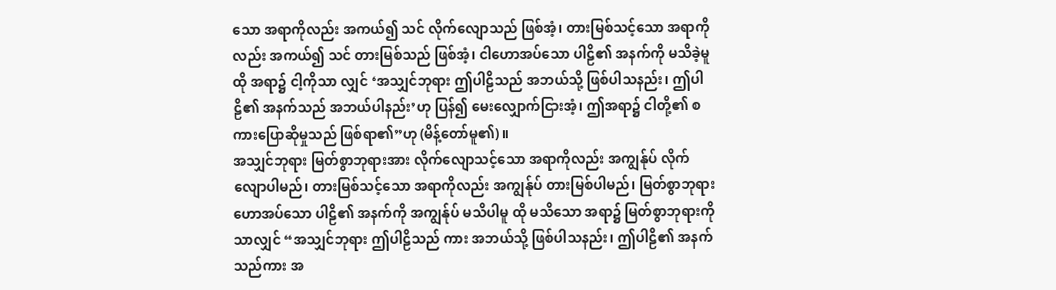သော အရာကိုလည်း အကယ်၍ သင် လိုက်လျောသည် ဖြစ်အံ့၊ တားမြစ်သင့်သော အရာကိုလည်း အကယ်၍ သင် တားမြစ်သည် ဖြစ်အံ့၊ ငါဟောအပ်သော ပါဠိ၏ အနက်ကို မသိခဲ့မူ ထို အရာ၌ ငါ့ကိုသာ လျှင် ‘အသျှင်ဘုရား ဤပါဠိသည် အဘယ်သို့ ဖြစ်ပါသနည်း၊ ဤပါဠိ၏ အနက်သည် အဘယ်ပါနည်း’ဟု ပြန်၍ မေးလျှောက်ငြားအံ့၊ ဤအရာ၌ ငါတို့၏ စကားပြောဆိုမှုသည် ဖြစ်ရာ၏”ဟု (မိန့်တော်မူ၏)။
အသျှင်ဘုရား မြတ်စွာဘုရားအား လိုက်လျောသင့်သော အရာကိုလည်း အကျွန်ုပ် လိုက်လျောပါမည်၊ တားမြစ်သင့်သော အရာကိုလည်း အကျွန်ုပ် တားမြစ်ပါမည်၊ မြတ်စွာဘုရားဟောအပ်သော ပါဠိ၏ အနက်ကို အကျွန်ုပ် မသိပါမူ ထို မသိသော အရာ၌ မြတ်စွာဘုရားကိုသာလျှင် “အသျှင်ဘုရား ဤပါဠိသည် ကား အဘယ်သို့ ဖြစ်ပါသနည်း၊ ဤပါဠိ၏ အနက်သည်ကား အ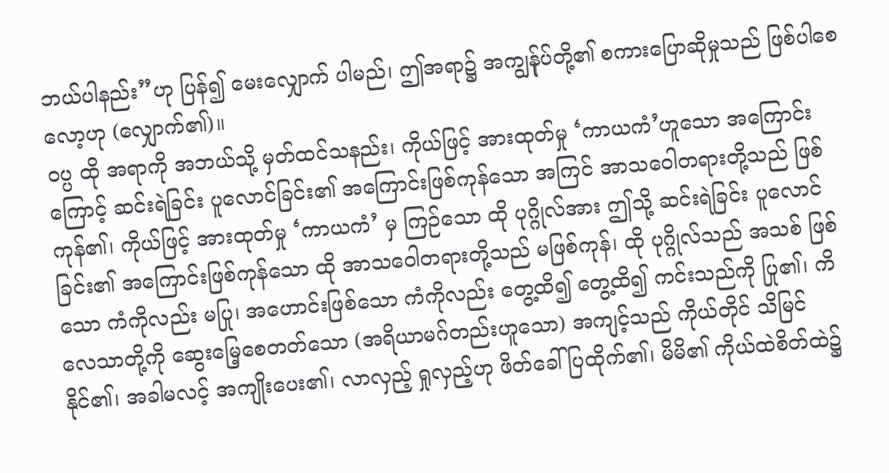ဘယ်ပါနည်း”ဟု ပြန်၍ မေးလျှောက် ပါမည်၊ ဤအရာ၌ အကျွန်ုပ်တို့၏ စကားပြောဆိုမှုသည် ဖြစ်ပါစေလော့ဟု (လျှောက်၏)။
ဝပ္ပ ထို အရာကို အဘယ်သို့ မှတ်ထင်သနည်း၊ ကိုယ်ဖြင့် အားထုတ်မှု ‘ကာယကံ’ဟူသော အကြောင်းကြောင့် ဆင်းရဲခြင်း ပူလောင်ခြင်း၏ အကြောင်းဖြစ်ကုန်သော အကြင် အာသဝေါတရားတို့သည် ဖြစ်ကုန်၏၊ ကိုယ်ဖြင့် အားထုတ်မှု ‘ကာယကံ’ မှ ကြဉ်သော ထို ပုဂ္ဂိုလ်အား ဤသို့ ဆင်းရဲခြင်း ပူလောင်ခြင်း၏ အကြောင်းဖြစ်ကုန်သော ထို အာသဝေါတရားတို့သည် မဖြစ်ကုန်၊ ထို ပုဂ္ဂိုလ်သည် အသစ် ဖြစ်သော ကံကိုလည်း မပြု၊ အဟောင်းဖြစ်သော ကံကိုလည်း တွေ့ထိ၍ တွေ့ထိ၍ ကင်းသည်ကို ပြု၏၊ ကိလေသာတို့ကို ဆွေးမြေ့စေတတ်သော (အရိယာမဂ်တည်းဟူသော) အကျင့်သည် ကိုယ်တိုင် သိမြင် နိုင်၏၊ အခါမလင့် အကျိုးပေး၏၊ လာလှည့် ရှုလှည့်ဟု ဖိတ်ခေါ်ပြထိုက်၏၊ မိမိ၏ ကိုယ်ထဲစိတ်ထဲ၌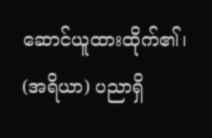ဆောင်ယူထားထိုက်၏၊ (အရိယာ) ပညာရှိ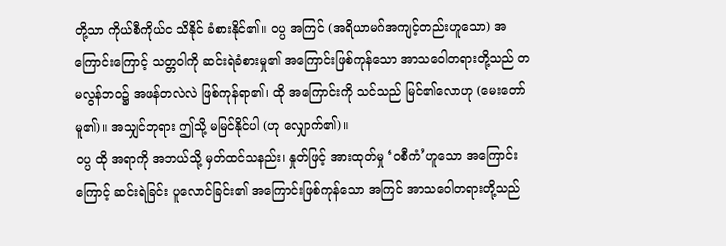တို့သာ ကိုယ်စီကိုယ်င သိနိုင် ခံစားနိုင်၏။ ဝပ္ပ အကြင် (အရိယာမဂ်အကျင့်တည်းဟူသော) အကြောင်းကြောင့် သတ္တဝါကို ဆင်းရဲခံစားမှု၏ အကြောင်းဖြစ်ကုန်သော အာသဝေါတရားတို့သည် တမလွန်ဘဝ၌ အဖန်တလဲလဲ ဖြစ်ကုန်ရာ၏၊ ထို အကြောင်းကို သင်သည် မြင်၏လောဟု (မေးတော်မူ၏)။ အသျှင်ဘုရား ဤသို့ မမြင်နိုင်ပါ (ဟု လျှောက်၏)။
ဝပ္ပ ထို အရာကို အဘယ်သို့ မှတ်ထင်သနည်း၊ နှုတ်ဖြင့် အားထုတ်မှု ‘ဝစီကံ’ဟူသော အကြောင်းကြောင့် ဆင်းရဲခြင်း ပူလောင်ခြင်း၏ အကြောင်းဖြစ်ကုန်သော အကြင် အာသဝေါတရားတို့သည်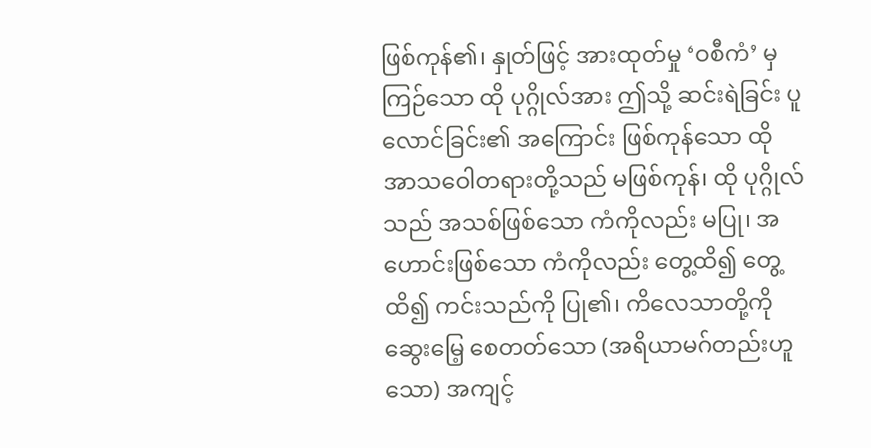ဖြစ်ကုန်၏၊ နှုတ်ဖြင့် အားထုတ်မှု ‘ဝစီကံ’ မှ ကြဉ်သော ထို ပုဂ္ဂိုလ်အား ဤသို့ ဆင်းရဲခြင်း ပူလောင်ခြင်း၏ အကြောင်း ဖြစ်ကုန်သော ထို အာသဝေါတရားတို့သည် မဖြစ်ကုန်၊ ထို ပုဂ္ဂိုလ်သည် အသစ်ဖြစ်သော ကံကိုလည်း မပြု၊ အဟောင်းဖြစ်သော ကံကိုလည်း တွေ့ထိ၍ တွေ့ထိ၍ ကင်းသည်ကို ပြု၏၊ ကိလေသာတို့ကို ဆွေးမြေ့ စေတတ်သော (အရိယာမဂ်တည်းဟူသော) အကျင့်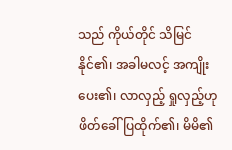သည် ကိုယ်တိုင် သိမြင်နိုင်၏၊ အခါမလင့် အကျိုး ပေး၏၊ လာလှည့် ရှုလှည့်ဟု ဖိတ်ခေါ် ပြထိုက်၏၊ မိမိ၏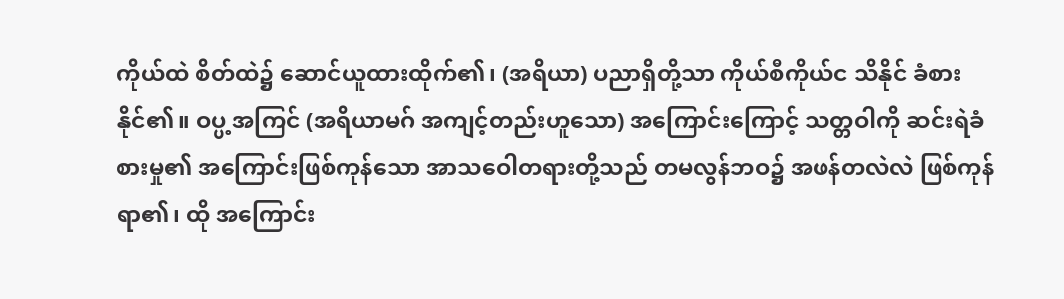ကိုယ်ထဲ စိတ်ထဲ၌ ဆောင်ယူထားထိုက်၏၊ (အရိယာ) ပညာရှိတို့သာ ကိုယ်စီကိုယ်င သိနိုင် ခံစားနိုင်၏။ ဝပ္ပ့အကြင် (အရိယာမဂ် အကျင့်တည်းဟူသော) အကြောင်းကြောင့် သတ္တဝါကို ဆင်းရဲခံစားမှု၏ အကြောင်းဖြစ်ကုန်သော အာသဝေါတရားတို့သည် တမလွန်ဘဝ၌ အဖန်တလဲလဲ ဖြစ်ကုန်ရာ၏၊ ထို အကြောင်း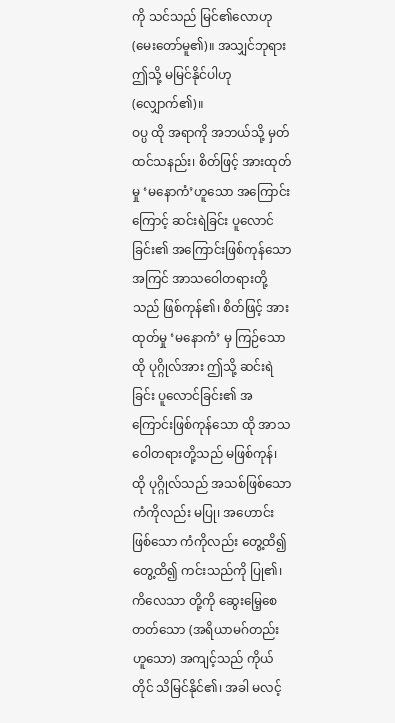ကို သင်သည် မြင်၏လောဟု (မေးတော်မူ၏)။ အသျှင်ဘုရား ဤသို့ မမြင်နိုင်ပါဟု (လျှောက်၏)။
ဝပ္ပ ထို အရာကို အဘယ်သို့ မှတ်ထင်သနည်း၊ စိတ်ဖြင့် အားထုတ်မှု ‘မနောကံ’ဟူသော အကြောင်းကြောင့် ဆင်းရဲခြင်း ပူလောင်ခြင်း၏ အကြောင်းဖြစ်ကုန်သော အကြင် အာသဝေါတရားတို့သည် ဖြစ်ကုန်၏၊ စိတ်ဖြင့် အားထုတ်မှု ‘မနောကံ’ မှ ကြဉ်သော ထို ပုဂ္ဂိုလ်အား ဤသို့ ဆင်းရဲခြင်း ပူလောင်ခြင်း၏ အကြောင်းဖြစ်ကုန်သော ထို အာသဝေါတရားတို့သည် မဖြစ်ကုန်၊ ထို ပုဂ္ဂိုလ်သည် အသစ်ဖြစ်သော ကံကိုလည်း မပြု၊ အဟောင်းဖြစ်သော ကံကိုလည်း တွေ့ထိ၍ တွေ့ထိ၍ ကင်းသည်ကို ပြု၏၊ ကိလေသာ တို့ကို ဆွေးမြေ့စေတတ်သော (အရိယာမဂ်တည်းဟူသော) အကျင့်သည် ကိုယ်တိုင် သိမြင်နိုင်၏၊ အခါ မလင့်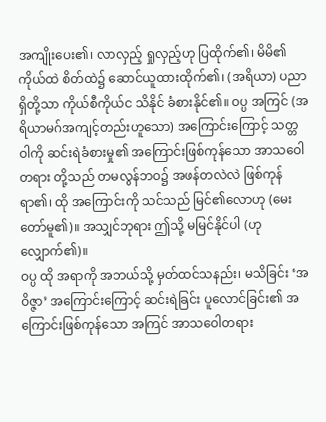အကျိုးပေး၏၊ လာလှည့် ရှုလှည့်ဟု ပြထိုက်၏၊ မိမိ၏ ကိုယ်ထဲ စိတ်ထဲ၌ ဆောင်ယူထားထိုက်၏၊ (အရိယာ) ပညာရှိတို့သာ ကိုယ်စီကိုယ်င သိနိုင် ခံစားနိုင်၏။ ဝပ္ပ အကြင် (အရိယာမဂ်အကျင့်တည်းဟူသော) အကြောင်းကြောင့် သတ္တဝါကို ဆင်းရဲခံစားမှု၏ အကြောင်းဖြစ်ကုန်သော အာသဝေါတရား တို့သည် တမလွန်ဘဝ၌ အဖန်တလဲလဲ ဖြစ်ကုန်ရာ၏၊ ထို အကြောင်းကို သင်သည် မြင်၏လောဟု (မေးတော်မူ၏)။ အသျှင်ဘုရား ဤသို့ မမြင်နိုင်ပါ (ဟု လျှောက်၏)။
ဝပ္ပ ထို အရာကို အဘယ်သို့ မှတ်ထင်သနည်း၊ မသိခြင်း ‘အဝိဇ္ဇာ’ အကြောင်းကြောင့် ဆင်းရဲခြင်း ပူလောင်ခြင်း၏ အကြောင်းဖြစ်ကုန်သော အကြင် အာသဝေါတရား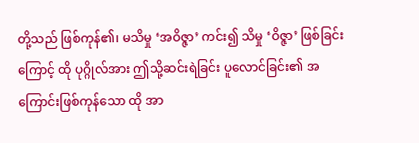တို့သည် ဖြစ်ကုန်၏၊ မသိမှု ‘အဝိဇ္ဇာ’ ကင်း၍ သိမှု ‘ဝိဇ္ဇာ’ ဖြစ်ခြင်းကြောင့် ထို ပုဂ္ဂိုလ်အား ဤသို့ဆင်းရဲခြင်း ပူလောင်ခြင်း၏ အကြောင်းဖြစ်ကုန်သော ထို အာ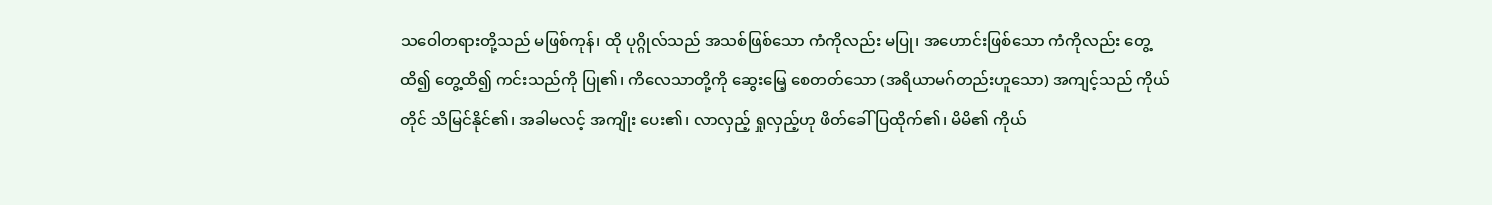သဝေါတရားတို့သည် မဖြစ်ကုန်၊ ထို ပုဂ္ဂိုလ်သည် အသစ်ဖြစ်သော ကံကိုလည်း မပြု၊ အဟောင်းဖြစ်သော ကံကိုလည်း တွေ့ထိ၍ တွေ့ထိ၍ ကင်းသည်ကို ပြု၏၊ ကိလေသာတို့ကို ဆွေးမြေ့ စေတတ်သော (အရိယာမဂ်တည်းဟူသော) အကျင့်သည် ကိုယ်တိုင် သိမြင်နိုင်၏၊ အခါမလင့် အကျိုး ပေး၏၊ လာလှည့် ရှုလှည့်ဟု ဖိတ်ခေါ်ပြထိုက်၏၊ မိမိ၏ ကိုယ်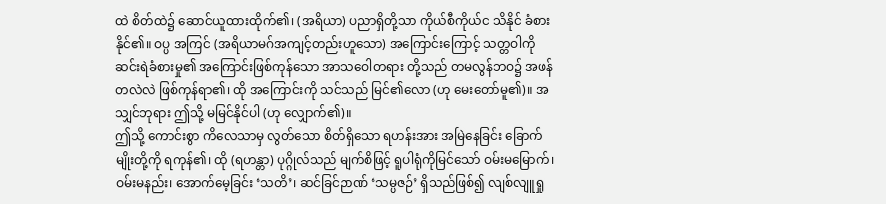ထဲ စိတ်ထဲ၌ ဆောင်ယူထားထိုက်၏၊ (အရိယာ) ပညာရှိတို့သာ ကိုယ်စီကိုယ်င သိနိုင် ခံစားနိုင်၏။ ဝပ္ပ အကြင် (အရိယာမဂ်အကျင့်တည်းဟူသော) အကြောင်းကြောင့် သတ္တဝါကို ဆင်းရဲခံစားမှု၏ အကြောင်းဖြစ်ကုန်သော အာသဝေါတရား တို့သည် တမလွန်ဘဝ၌ အဖန်တလဲလဲ ဖြစ်ကုန်ရာ၏၊ ထို အကြောင်းကို သင်သည် မြင်၏လော (ဟု မေးတော်မူ၏)။ အသျှင်ဘုရား ဤသို့ မမြင်နိုင်ပါ (ဟု လျှောက်၏)။
ဤသို့ ကောင်းစွာ ကိလေသာမှ လွတ်သော စိတ်ရှိသော ရဟန်းအား အမြဲနေခြင်း ခြောက်မျိုးတို့ကို ရကုန်၏၊ ထို (ရဟန္တာ) ပုဂ္ဂိုလ်သည် မျက်စိဖြင့် ရူပါရုံကိုမြင်သော် ဝမ်းမမြောက်၊ ဝမ်းမနည်း၊ အောက်မေ့ခြင်း ‘သတိ’၊ ဆင်ခြင်ဉာဏ် ‘သမ္ပဇဉ်’ ရှိသည်ဖြစ်၍ လျစ်လျူရှု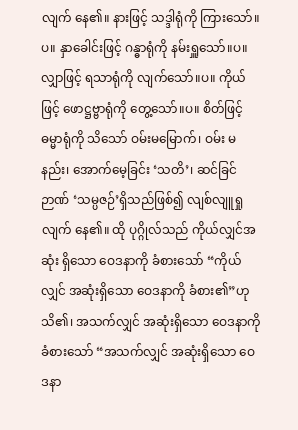လျက် နေ၏။ နားဖြင့် သဒ္ဒါရုံကို ကြားသော်။ပ။ နှာခေါင်းဖြင့် ဂန္ဓာရုံကို နမ်းရှူသော်။ပ။ လျှာဖြင့် ရသာရုံကို လျက်သော်။ပ။ ကိုယ်ဖြင့် ဖောဋ္ဌဗ္ဗာရုံကို တွေ့သော်။ပ။ စိတ်ဖြင့် ဓမ္မာရုံကို သိသော် ဝမ်းမမြောက်၊ ဝမ်း မနည်း၊ အောက်မေ့ခြင်း ‘သတိ’၊ ဆင်ခြင်ဉာဏ် ‘သမ္ပဇဉ်’ရှိသည်ဖြစ်၍ လျစ်လျူရှုလျက် နေ၏။ ထို ပုဂ္ဂိုလ်သည် ကိုယ်လျှင်အဆုံး ရှိသော ဝေဒနာကို ခံစားသော် “ကိုယ်လျှင် အဆုံးရှိသော ဝေဒနာကို ခံစား၏”ဟု သိ၏၊ အသက်လျှင် အဆုံးရှိသော ဝေဒနာကို ခံစားသော် “အသက်လျှင် အဆုံးရှိသော ဝေဒနာ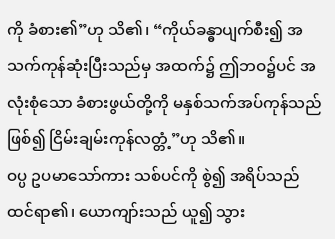ကို ခံစား၏”ဟု သိ၏၊ “ကိုယ်ခန္ဓာပျက်စီး၍ အသက်ကုန်ဆုံးပြီးသည်မှ အထက်၌ ဤဘဝ၌ပင် အလုံးစုံသော ခံစားဖွယ်တို့ကို မနှစ်သက်အပ်ကုန်သည်ဖြစ်၍ ငြိမ်းချမ်းကုန်လတ္တံ့”ဟု သိ၏။
ဝပ္ပ ဥပမာသော်ကား သစ်ပင်ကို စွဲ၍ အရိပ်သည် ထင်ရာ၏၊ ယောကျာ်းသည် ယူ၍ သွား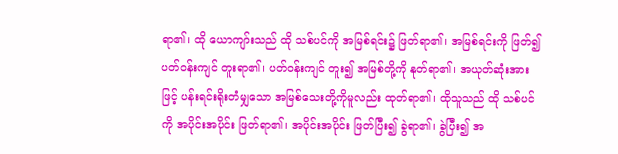ရာ၏၊ ထို ယောကျာ်းသည် ထို သစ်ပင်ကို အမြစ်ရင်း၌ ဖြတ်ရာ၏၊ အမြစ်ရင်းကို ဖြတ်၍ ပတ်ဝန်းကျင် တူးရာ၏၊ ပတ်ဝန်းကျင် တူး၍ အမြစ်တို့ကို နုတ်ရာ၏၊ အယုတ်ဆုံးအားဖြင့် ပန်းရင်းရိုးတံမျှသော အမြစ်သေးတို့ကိုမူလည်း ထုတ်ရာ၏၊ ထိုသူသည် ထို သစ်ပင်ကို အပိုင်းအပိုင်း ဖြတ်ရာ၏၊ အပိုင်းအပိုင်း ဖြတ်ပြီး၍ ခွဲရာ၏၊ ခွဲပြီး၍ အ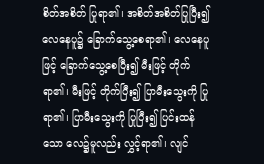စိတ်အစိတ် ပြုရာ၏၊ အစိတ်အစိတ်ပြုပြီး၍ လေနေပူ၌ ခြောက်သွေ့စေရာ၏၊ လေနေပူဖြင့် ခြောက်သွေ့စေပြီး၍ မီးဖြင့် တိုက်ရာ၏၊ မီးဖြင့် တိုက်ပြီး၍ ပြာမီးသွေးကို ပြုရာ၏၊ ပြာမီးသွေးကို ပြုပြီး၍ ပြင်းထန်သော လေ၌မူလည်း လွှင့်ရာ၏၊ လျင်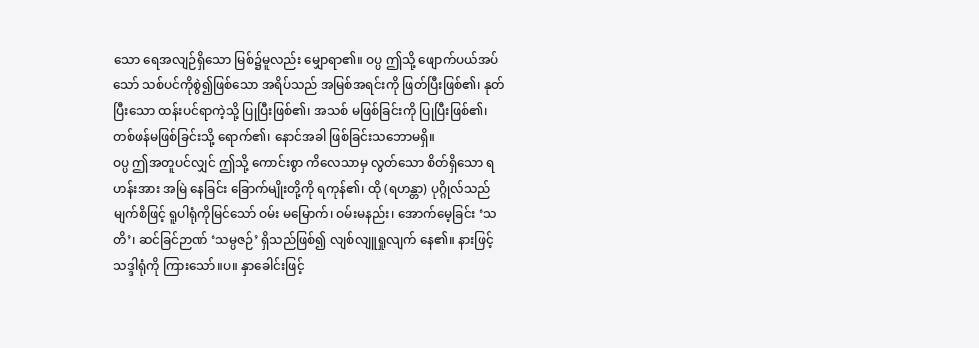သော ရေအလျဉ်ရှိသော မြစ်၌မူလည်း မျှောရာ၏။ ဝပ္ပ ဤသို့ ဖျောက်ပယ်အပ်သော် သစ်ပင်ကိုစွဲ၍ဖြစ်သော အရိပ်သည် အမြစ်အရင်းကို ဖြတ်ပြီးဖြစ်၏၊ နုတ်ပြီးသော ထန်းပင်ရာကဲ့သို့ ပြုပြီးဖြစ်၏၊ အသစ် မဖြစ်ခြင်းကို ပြုပြီးဖြစ်၏၊ တစ်ဖန်မဖြစ်ခြင်းသို့ ရောက်၏၊ နောင်အခါ ဖြစ်ခြင်းသဘောမရှိ။
ဝပ္ပ ဤအတူပင်လျှင် ဤသို့ ကောင်းစွာ ကိလေသာမှ လွတ်သော စိတ်ရှိသော ရဟန်းအား အမြဲ နေခြင်း ခြောက်မျိုးတို့ကို ရကုန်၏၊ ထို (ရဟန္တာ) ပုဂ္ဂိုလ်သည် မျက်စိဖြင့် ရူပါရုံကိုမြင်သော် ဝမ်း မမြောက်၊ ဝမ်းမနည်း၊ အောက်မေ့ခြင်း ‘သတိ’၊ ဆင်ခြင်ဉာဏ် ‘သမ္ပဇဉ်’ ရှိသည်ဖြစ်၍ လျစ်လျူရှုလျက် နေ၏။ နားဖြင့် သဒ္ဒါရုံကို ကြားသော်။ပ။ နှာခေါင်းဖြင့်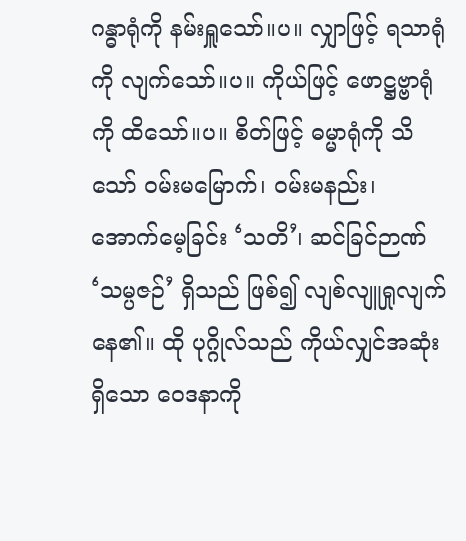ဂန္ဓာရုံကို နမ်းရှူသော်။ပ။ လျှာဖြင့် ရသာရုံကို လျက်သော်။ပ။ ကိုယ်ဖြင့် ဖောဋ္ဌဗ္ဗာရုံကို ထိသော်။ပ။ စိတ်ဖြင့် ဓမ္မာရုံကို သိသော် ဝမ်းမမြောက်၊ ဝမ်းမနည်း၊ အောက်မေ့ခြင်း ‘သတိ’၊ ဆင်ခြင်ဉာဏ် ‘သမ္ပဇဉ်’ ရှိသည် ဖြစ်၍ လျစ်လျူရှုလျက် နေ၏။ ထို ပုဂ္ဂိုလ်သည် ကိုယ်လျှင်အဆုံးရှိသော ဝေဒနာကို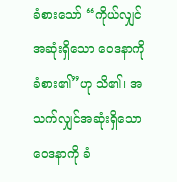ခံစားသော် “ကိုယ်လျှင်အဆုံးရှိသော ဝေဒနာကို ခံစား၏”ဟု သိ၏၊ အသက်လျှင်အဆုံးရှိသော ဝေဒနာကို ခံ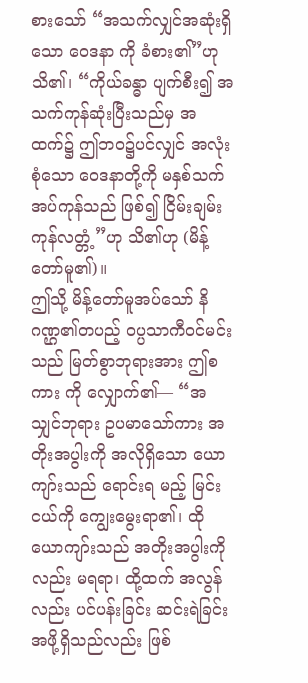စားသော် “အသက်လျှင်အဆုံးရှိသော ဝေဒနာ ကို ခံစား၏”ဟု သိ၏၊ “ကိုယ်ခန္ဓာ ပျက်စီး၍ အသက်ကုန်ဆုံးပြီးသည်မှ အထက်၌ ဤဘဝ၌ပင်လျှင် အလုံးစုံသော ဝေဒနာတို့ကို မနှစ်သက်အပ်ကုန်သည် ဖြစ်၍ ငြိမ်းချမ်းကုန်လတ္တံ့”ဟု သိ၏ဟု (မိန့်တော်မူ၏)။
ဤသို့ မိန့်တော်မူအပ်သော် နိဂဏ္ဌ၏တပည့် ဝပ္ပသာကီဝင်မင်းသည် မြတ်စွာဘုရားအား ဤစကား ကို လျှောက်၏— “အသျှင်ဘုရား ဥပမာသော်ကား အတိုးအပွါးကို အလိုရှိသော ယောကျာ်းသည် ရောင်းရ မည့် မြင်းငယ်ကို ကျွေးမွေးရာ၏၊ ထို ယောကျာ်းသည် အတိုးအပွါးကိုလည်း မရရာ၊ ထို့ထက် အလွန်လည်း ပင်ပန်းခြင်း ဆင်းရဲခြင်းအဖို့ရှိသည်လည်း ဖြစ်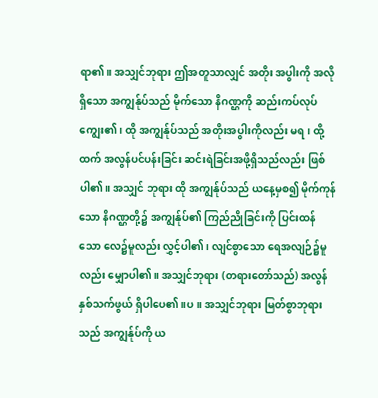ရာ၏။ အသျှင်ဘုရား ဤအတူသာလျှင် အတိုး အပွါးကို အလိုရှိသော အကျွန်ုပ်သည် မိုက်သော နိဂဏ္ဌကို ဆည်းကပ်လုပ်ကျွေး၏၊ ထို အကျွန်ုပ်သည် အတိုးအပွါးကိုလည်း မရ၊ ထို့ထက် အလွန်ပင်ပန်းခြင်း ဆင်းရဲခြင်းအဖို့ရှိသည်လည်း ဖြစ်ပါ၏။ အသျှင် ဘုရား ထို အကျွန်ုပ်သည် ယနေ့မှစ၍ မိုက်ကုန်သော နိဂဏ္ဌတို့၌ အကျွန်ုပ်၏ ကြည်ညိုခြင်းကို ပြင်းထန် သော လေ၌မူလည်း လွှင့်ပါ၏၊ လျင်စွာသော ရေအလျဉ်၌မူလည်း မျှောပါ၏။ အသျှင်ဘုရား (တရားတော်သည်) အလွန်နှစ်သက်ဖွယ် ရှိပါပေ၏။ပ။ အသျှင်ဘုရား မြတ်စွာဘုရားသည် အကျွန်ုပ်ကို ယ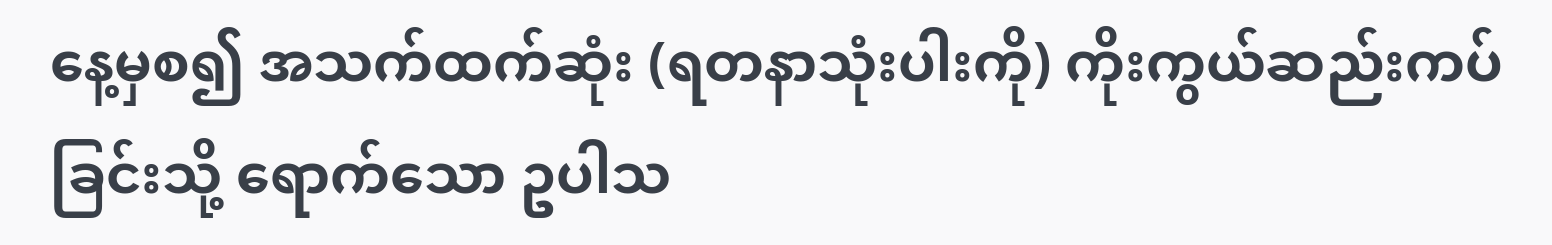နေ့မှစ၍ အသက်ထက်ဆုံး (ရတနာသုံးပါးကို) ကိုးကွယ်ဆည်းကပ်ခြင်းသို့ ရောက်သော ဥပါသ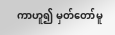ကာဟူ၍ မှတ်တော်မူ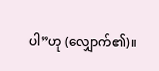ပါ”ဟု (လျှောက်၏)။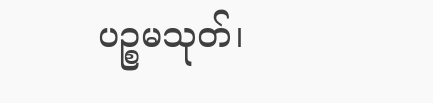ပဉ္စမသုတ်၊